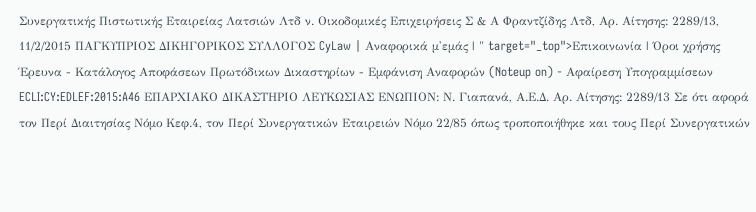Συνεργατικής Πιστωτικής Εταιρείας Λατσιών Λτδ ν. Οικοδομικές Επιχειρήσεις Σ & Α Φραντζίδης Λτδ, Αρ. Αίτησης: 2289/13, 11/2/2015 ΠΑΓΚΥΠΡΙΟΣ ΔΙΚΗΓΟΡΙΚΟΣ ΣΥΛΛΟΓΟΣ CyLaw | Αναφορικά μ'εμάς | " target="_top">Επικοινωνία | Όροι χρήσης Έρευνα - Κατάλογος Αποφάσεων Πρωτόδικων Δικαστηρίων - Εμφάνιση Αναφορών (Noteup on) - Αφαίρεση Υπογραμμίσεων ECLI:CY:EDLEF:2015:A46 ΕΠΑΡΧΙΑΚΟ ΔΙΚΑΣΤΗΡΙΟ ΛΕΥΚΩΣΙΑΣ ΕΝΩΠΙΟΝ: Ν. Γιαπανά, Α.Ε.Δ. Αρ. Αίτησης: 2289/13 Σε ότι αφορά τον Περί Διαιτησίας Νόμο Κεφ.4, τον Περί Συνεργατικών Εταιρειών Νόμο 22/85 όπως τροποποιήθηκε και τους Περί Συνεργατικών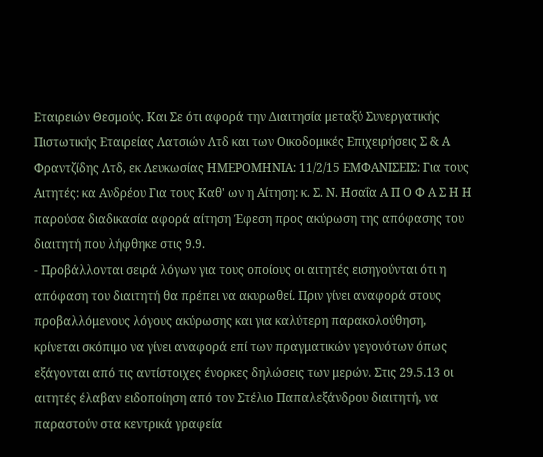Εταιρειών Θεσμούς. Και Σε ότι αφορά την Διαιτησία μεταξύ Συνεργατικής Πιστωτικής Εταιρείας Λατσιών Λτδ και των Οικοδομικές Επιχειρήσεις Σ & Α Φραντζίδης Λτδ, εκ Λευκωσίας ΗΜΕΡΟΜΗΝΙΑ: 11/2/15 ΕΜΦΑΝΙΣΕΙΣ: Για τους Αιτητές: κα Ανδρέου Για τους Καθ' ων η Αίτηση: κ. Σ. Ν. Ησαΐα Α Π Ο Φ Α Σ Η Η παρούσα διαδικασία αφορά αίτηση Έφεση προς ακύρωση της απόφασης του διαιτητή που λήφθηκε στις 9.9.
- Προβάλλονται σειρά λόγων για τους οποίους οι αιτητές εισηγούνται ότι η απόφαση του διαιτητή θα πρέπει να ακυρωθεί. Πριν γίνει αναφορά στους προβαλλόμενους λόγους ακύρωσης και για καλύτερη παρακολούθηση, κρίνεται σκόπιμο να γίνει αναφορά επί των πραγματικών γεγονότων όπως εξάγονται από τις αντίστοιχες ένορκες δηλώσεις των μερών. Στις 29.5.13 οι αιτητές έλαβαν ειδοποίηση από τον Στέλιο Παπαλεξάνδρου διαιτητή, να παραστούν στα κεντρικά γραφεία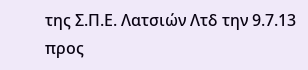της Σ.Π.Ε. Λατσιών Λτδ την 9.7.13 προς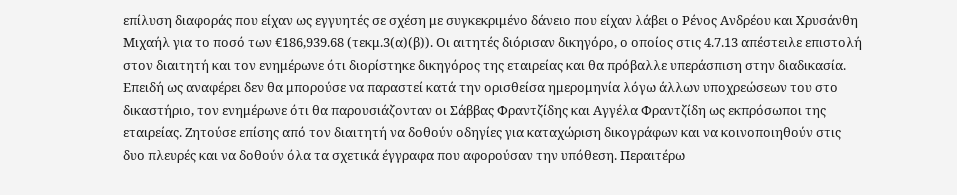επίλυση διαφοράς που είχαν ως εγγυητές σε σχέση με συγκεκριμένο δάνειο που είχαν λάβει ο Ρένος Ανδρέου και Χρυσάνθη Μιχαήλ για το ποσό των €186,939.68 (τεκμ.3(α)(β)). Οι αιτητές διόρισαν δικηγόρο, ο οποίος στις 4.7.13 απέστειλε επιστολή στον διαιτητή και τον ενημέρωνε ότι διορίστηκε δικηγόρος της εταιρείας και θα πρόβαλλε υπεράσπιση στην διαδικασία. Επειδή ως αναφέρει δεν θα μπορούσε να παραστεί κατά την ορισθείσα ημερομηνία λόγω άλλων υποχρεώσεων του στο δικαστήριο, τον ενημέρωνε ότι θα παρουσιάζονταν οι Σάββας Φραντζίδης και Αγγέλα Φραντζίδη ως εκπρόσωποι της εταιρείας. Ζητούσε επίσης από τον διαιτητή να δοθούν οδηγίες για καταχώριση δικογράφων και να κοινοποιηθούν στις δυο πλευρές και να δοθούν όλα τα σχετικά έγγραφα που αφορούσαν την υπόθεση. Περαιτέρω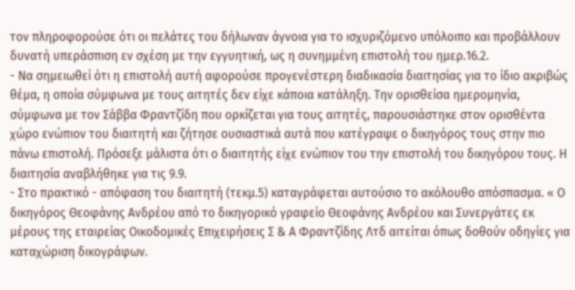τον πληροφορούσε ότι οι πελάτες του δήλωναν άγνοια για το ισχυριζόμενο υπόλοιπο και προβάλλουν δυνατή υπεράσπιση εν σχέση με την εγγυητική, ως η συνημμένη επιστολή του ημερ.16.2.
- Να σημειωθεί ότι η επιστολή αυτή αφορούσε προγενέστερη διαδικασία διαιτησίας για το ίδιο ακριβώς θέμα, η οποία σύμφωνα με τους αιτητές δεν είχε κάποια κατάληξη. Την ορισθείσα ημερομηνία, σύμφωνα με τον Σάββα Φραντζίδη που ορκίζεται για τους αιτητές, παρουσιάστηκε στον ορισθέντα χώρο ενώπιον του διαιτητή και ζήτησε ουσιαστικά αυτά που κατέγραψε ο δικηγόρος τους στην πιο πάνω επιστολή. Πρόσεξε μάλιστα ότι ο διαιτητής είχε ενώπιον του την επιστολή του δικηγόρου τους. Η διαιτησία αναβλήθηκε για τις 9.9.
- Στο πρακτικό - απόφαση του διαιτητή (τεκμ.5) καταγράφεται αυτούσιο το ακόλουθο απόσπασμα. « Ο δικηγόρος Θεοφάνης Ανδρέου από το δικηγορικό γραφείο Θεοφάνης Ανδρέου και Συνεργάτες εκ μέρους της εταιρείας Οικοδομικές Επιχειρήσεις Σ & Α Φραντζίδης Λτδ αιτείται όπως δοθούν οδηγίες για καταχώριση δικογράφων.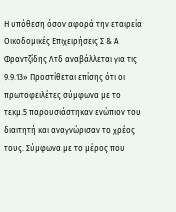Η υπόθεση όσον αφορά την εταιρεία Οικοδομικές Επιχειρήσεις Σ & Α Φραντζίδης Λτδ αναβάλλεται για τις 9.9.13» Προστίθεται επίσης ότι οι πρωτοφειλέτες σύμφωνα με το τεκμ.5 παρουσιάστηκαν ενώπιον του διαιτητή και αναγνώρισαν το χρέος τους. Σύμφωνα με το μέρος που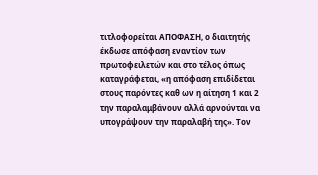τιτλοφορείται ΑΠΟΦΑΣΗ, ο διαιτητής έκδωσε απόφαση εναντίον των πρωτοφειλετών και στο τέλος όπως καταγράφεται, «η απόφαση επιδίδεται στους παρόντες καθ ων η αίτηση 1 και 2 την παραλαμβάνουν αλλά αρνούνται να υπογράψουν την παραλαβή της». Τον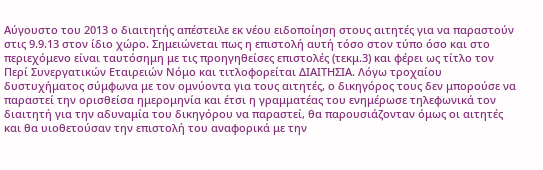Αύγουστο του 2013 ο διαιτητής απέστειλε εκ νέου ειδοποίηση στους αιτητές για να παραστούν στις 9.9.13 στον ίδιο χώρο. Σημειώνεται πως η επιστολή αυτή τόσο στον τύπο όσο και στο περιεχόμενο είναι ταυτόσημη με τις προηγηθείσες επιστολές (τεκμ.3) και φέρει ως τίτλο τον Περί Συνεργατικών Εταιρειών Νόμο και τιτλοφορείται ΔΙΑΙΤΗΣΙΑ. Λόγω τροχαίου δυστυχήματος σύμφωνα με τον ομνύοντα για τους αιτητές, ο δικηγόρος τους δεν μπορούσε να παραστεί την ορισθείσα ημερομηνία και έτσι η γραμματέας του ενημέρωσε τηλεφωνικά τον διαιτητή για την αδυναμία του δικηγόρου να παραστεί, θα παρουσιάζονταν όμως οι αιτητές και θα υιοθετούσαν την επιστολή του αναφορικά με την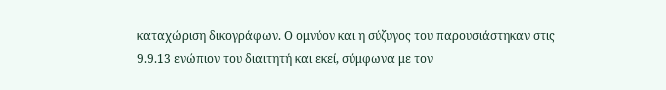καταχώριση δικογράφων. Ο ομνύον και η σύζυγος του παρουσιάστηκαν στις 9.9.13 ενώπιον του διαιτητή και εκεί, σύμφωνα με τον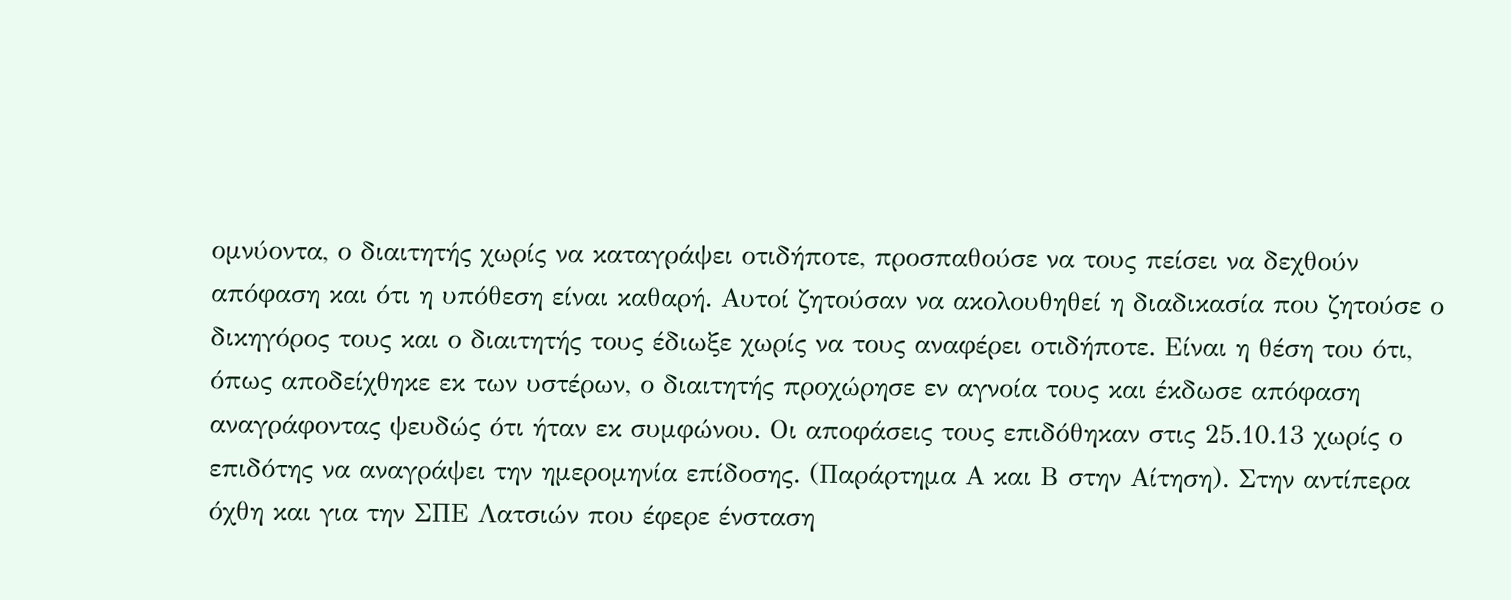ομνύοντα, ο διαιτητής χωρίς να καταγράψει οτιδήποτε, προσπαθούσε να τους πείσει να δεχθούν απόφαση και ότι η υπόθεση είναι καθαρή. Αυτοί ζητούσαν να ακολουθηθεί η διαδικασία που ζητούσε ο δικηγόρος τους και ο διαιτητής τους έδιωξε χωρίς να τους αναφέρει οτιδήποτε. Είναι η θέση του ότι, όπως αποδείχθηκε εκ των υστέρων, ο διαιτητής προχώρησε εν αγνοία τους και έκδωσε απόφαση αναγράφοντας ψευδώς ότι ήταν εκ συμφώνου. Οι αποφάσεις τους επιδόθηκαν στις 25.10.13 χωρίς ο επιδότης να αναγράψει την ημερομηνία επίδοσης. (Παράρτημα Α και Β στην Αίτηση). Στην αντίπερα όχθη και για την ΣΠΕ Λατσιών που έφερε ένσταση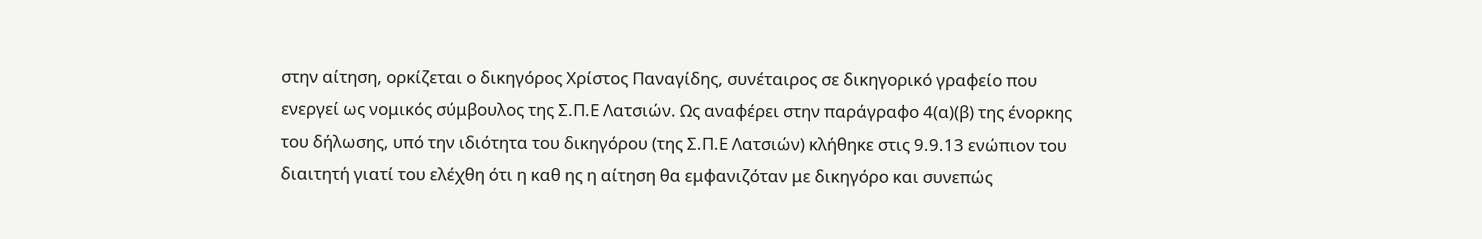στην αίτηση, ορκίζεται ο δικηγόρος Χρίστος Παναγίδης, συνέταιρος σε δικηγορικό γραφείο που ενεργεί ως νομικός σύμβουλος της Σ.Π.Ε Λατσιών. Ως αναφέρει στην παράγραφο 4(α)(β) της ένορκης του δήλωσης, υπό την ιδιότητα του δικηγόρου (της Σ.Π.Ε Λατσιών) κλήθηκε στις 9.9.13 ενώπιον του διαιτητή γιατί του ελέχθη ότι η καθ ης η αίτηση θα εμφανιζόταν με δικηγόρο και συνεπώς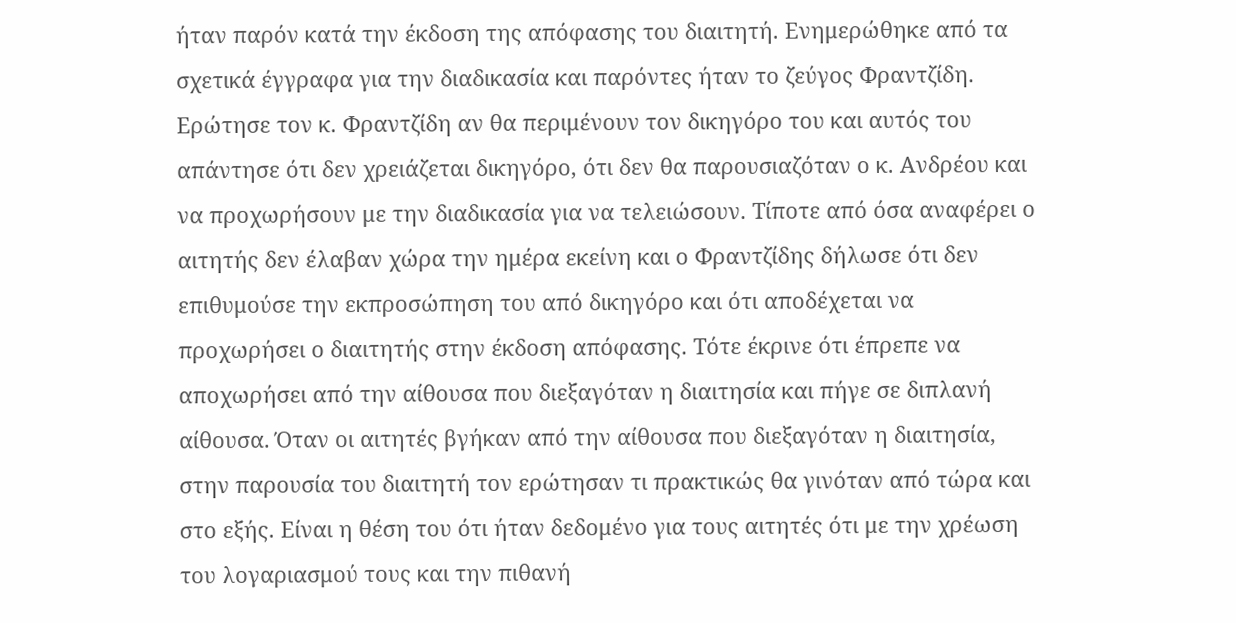ήταν παρόν κατά την έκδοση της απόφασης του διαιτητή. Ενημερώθηκε από τα σχετικά έγγραφα για την διαδικασία και παρόντες ήταν το ζεύγος Φραντζίδη. Ερώτησε τον κ. Φραντζίδη αν θα περιμένουν τον δικηγόρο του και αυτός του απάντησε ότι δεν χρειάζεται δικηγόρο, ότι δεν θα παρουσιαζόταν ο κ. Ανδρέου και να προχωρήσουν με την διαδικασία για να τελειώσουν. Τίποτε από όσα αναφέρει ο αιτητής δεν έλαβαν χώρα την ημέρα εκείνη και ο Φραντζίδης δήλωσε ότι δεν επιθυμούσε την εκπροσώπηση του από δικηγόρο και ότι αποδέχεται να προχωρήσει ο διαιτητής στην έκδοση απόφασης. Τότε έκρινε ότι έπρεπε να αποχωρήσει από την αίθουσα που διεξαγόταν η διαιτησία και πήγε σε διπλανή αίθουσα. Όταν οι αιτητές βγήκαν από την αίθουσα που διεξαγόταν η διαιτησία, στην παρουσία του διαιτητή τον ερώτησαν τι πρακτικώς θα γινόταν από τώρα και στο εξής. Είναι η θέση του ότι ήταν δεδομένο για τους αιτητές ότι με την χρέωση του λογαριασμού τους και την πιθανή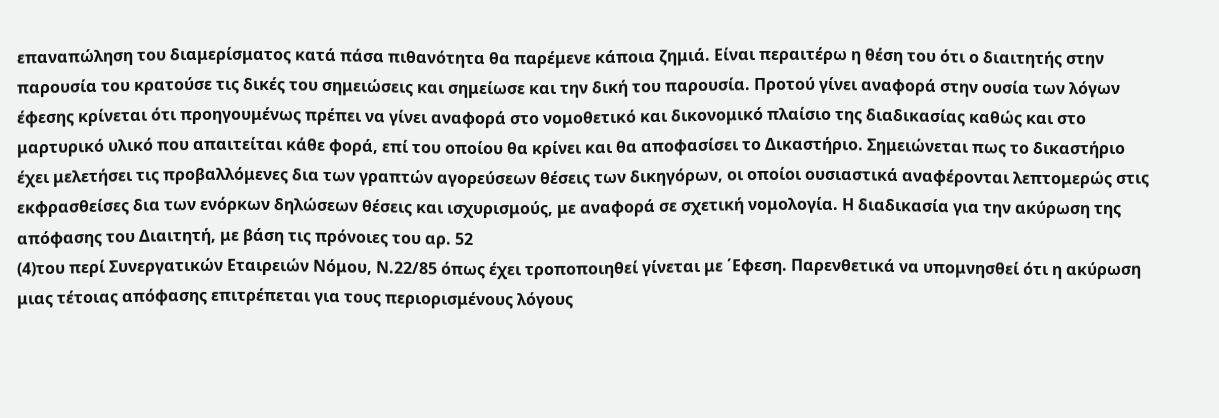επαναπώληση του διαμερίσματος κατά πάσα πιθανότητα θα παρέμενε κάποια ζημιά. Είναι περαιτέρω η θέση του ότι ο διαιτητής στην παρουσία του κρατούσε τις δικές του σημειώσεις και σημείωσε και την δική του παρουσία. Προτού γίνει αναφορά στην ουσία των λόγων έφεσης κρίνεται ότι προηγουμένως πρέπει να γίνει αναφορά στο νομοθετικό και δικονομικό πλαίσιο της διαδικασίας καθώς και στο μαρτυρικό υλικό που απαιτείται κάθε φορά, επί του οποίου θα κρίνει και θα αποφασίσει το Δικαστήριο. Σημειώνεται πως το δικαστήριο έχει μελετήσει τις προβαλλόμενες δια των γραπτών αγορεύσεων θέσεις των δικηγόρων, οι οποίοι ουσιαστικά αναφέρονται λεπτομερώς στις εκφρασθείσες δια των ενόρκων δηλώσεων θέσεις και ισχυρισμούς, με αναφορά σε σχετική νομολογία. Η διαδικασία για την ακύρωση της απόφασης του Διαιτητή, με βάση τις πρόνοιες του αρ. 52
(4)του περί Συνεργατικών Εταιρειών Νόμου, Ν.22/85 όπως έχει τροποποιηθεί γίνεται με ΄Εφεση. Παρενθετικά να υπομνησθεί ότι η ακύρωση μιας τέτοιας απόφασης επιτρέπεται για τους περιορισμένους λόγους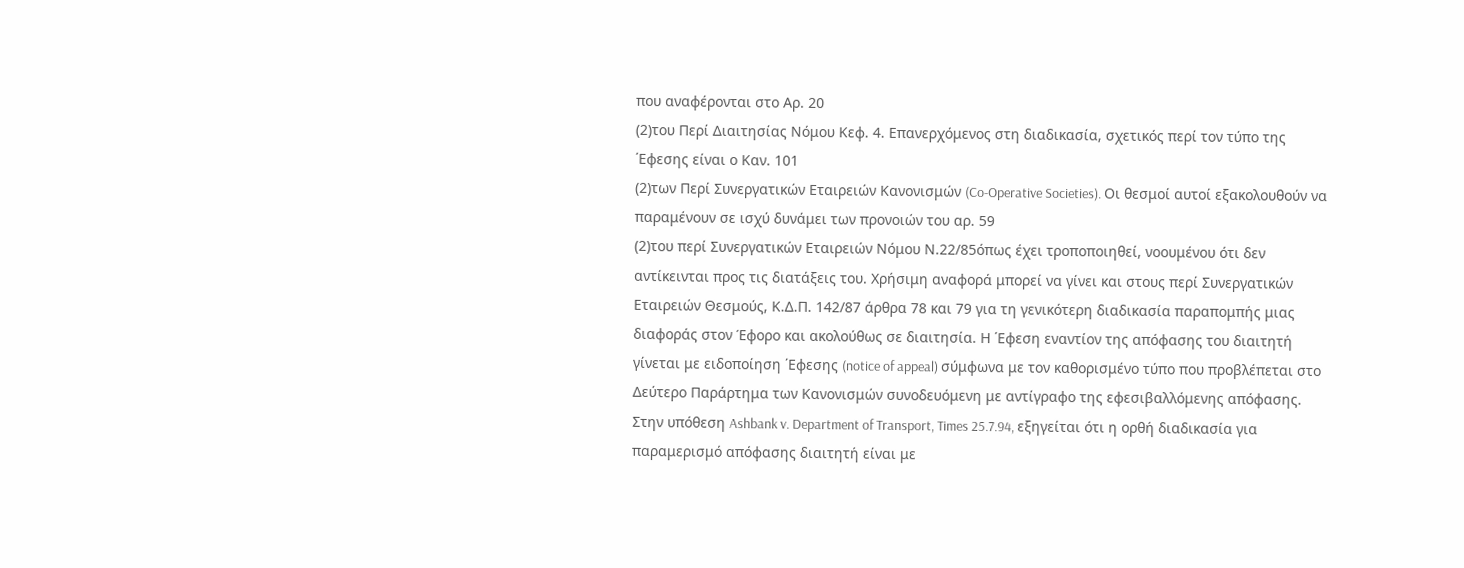που αναφέρονται στο Αρ. 20
(2)του Περί Διαιτησίας Νόμου Κεφ. 4. Επανερχόμενος στη διαδικασία, σχετικός περί τον τύπο της ΄Εφεσης είναι ο Καν. 101
(2)των Περί Συνεργατικών Εταιρειών Κανονισμών (Co-Operative Societies). Οι θεσμοί αυτοί εξακολουθούν να παραμένουν σε ισχύ δυνάμει των προνοιών του αρ. 59
(2)του περί Συνεργατικών Εταιρειών Νόμου Ν.22/85όπως έχει τροποποιηθεί, νοουμένου ότι δεν αντίκεινται προς τις διατάξεις του. Χρήσιμη αναφορά μπορεί να γίνει και στους περί Συνεργατικών Εταιρειών Θεσμούς, Κ.Δ.Π. 142/87 άρθρα 78 και 79 για τη γενικότερη διαδικασία παραπομπής μιας διαφοράς στον Έφορο και ακολούθως σε διαιτησία. Η ΄Εφεση εναντίον της απόφασης του διαιτητή γίνεται με ειδοποίηση ΄Εφεσης (notice of appeal) σύμφωνα με τον καθορισμένο τύπο που προβλέπεται στο Δεύτερο Παράρτημα των Κανονισμών συνοδευόμενη με αντίγραφο της εφεσιβαλλόμενης απόφασης. Στην υπόθεση Ashbank v. Department of Transport, Times 25.7.94, εξηγείται ότι η ορθή διαδικασία για παραμερισμό απόφασης διαιτητή είναι με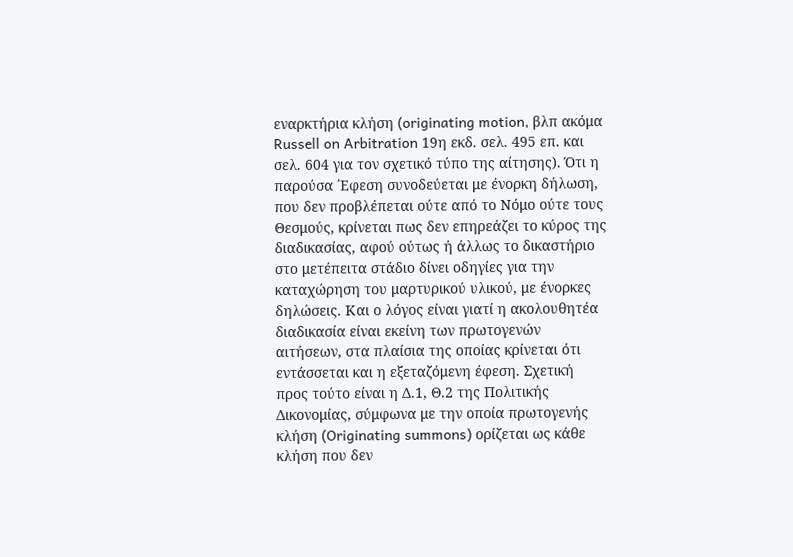εναρκτήρια κλήση (originating motion, βλπ ακόμα Russell on Arbitration 19η εκδ. σελ. 495 επ. και σελ. 604 για τον σχετικό τύπο της αίτησης). Ότι η παρούσα ΄Εφεση συνοδεύεται με ένορκη δήλωση, που δεν προβλέπεται ούτε από το Νόμο ούτε τους Θεσμούς, κρίνεται πως δεν επηρεάζει το κύρος της διαδικασίας, αφού ούτως ή άλλως το δικαστήριο στο μετέπειτα στάδιο δίνει οδηγίες για την καταχώρηση του μαρτυρικού υλικού, με ένορκες δηλώσεις. Και ο λόγος είναι γιατί η ακολουθητέα διαδικασία είναι εκείνη των πρωτογενών αιτήσεων, στα πλαίσια της οποίας κρίνεται ότι εντάσσεται και η εξεταζόμενη έφεση. Σχετική προς τούτο είναι η Δ.1, Θ.2 της Πολιτικής Δικονομίας, σύμφωνα με την οποία πρωτογενής κλήση (Originating summons) ορίζεται ως κάθε κλήση που δεν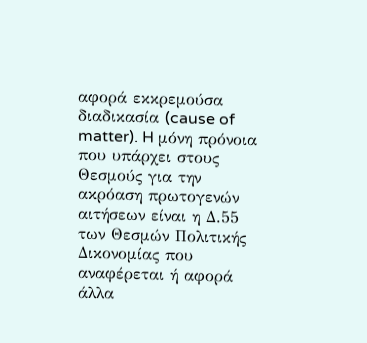αφορά εκκρεμούσα διαδικασία (cause of matter). H μόνη πρόνοια που υπάρχει στους Θεσμούς για την ακρόαση πρωτογενών αιτήσεων είναι η Δ.55 των Θεσμών Πολιτικής Δικονομίας που αναφέρεται ή αφορά άλλα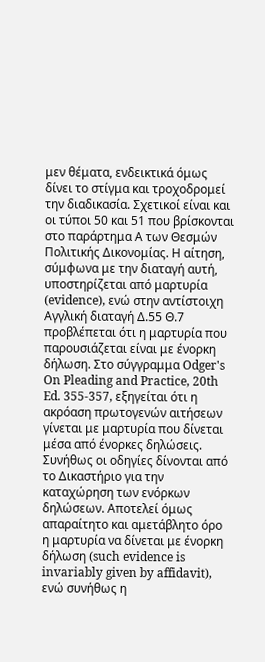μεν θέματα, ενδεικτικά όμως δίνει το στίγμα και τροχοδρομεί την διαδικασία. Σχετικοί είναι και οι τύποι 50 και 51 που βρίσκονται στο παράρτημα Α των Θεσμών Πολιτικής Δικονομίας. Η αίτηση, σύμφωνα με την διαταγή αυτή, υποστηρίζεται από μαρτυρία (evidence), ενώ στην αντίστοιχη Αγγλική διαταγή Δ.55 Θ.7 προβλέπεται ότι η μαρτυρία που παρουσιάζεται είναι με ένορκη δήλωση. Στο σύγγραμμα Odger's On Pleading and Practice, 20th Ed. 355-357, εξηγείται ότι η ακρόαση πρωτογενών αιτήσεων γίνεται με μαρτυρία που δίνεται μέσα από ένορκες δηλώσεις. Συνήθως οι οδηγίες δίνονται από το Δικαστήριο για την καταχώρηση των ενόρκων δηλώσεων. Αποτελεί όμως απαραίτητο και αμετάβλητο όρο η μαρτυρία να δίνεται με ένορκη δήλωση (such evidence is invariably given by affidavit), ενώ συνήθως η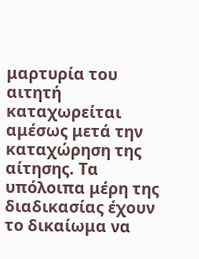μαρτυρία του αιτητή καταχωρείται αμέσως μετά την καταχώρηση της αίτησης. Τα υπόλοιπα μέρη της διαδικασίας έχουν το δικαίωμα να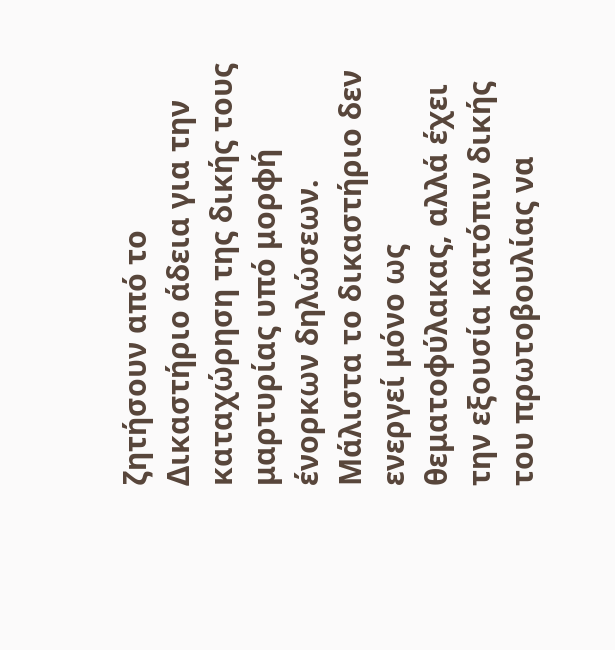ζητήσουν από το Δικαστήριο άδεια για την καταχώρηση της δικής τους μαρτυρίας υπό μορφή ένορκων δηλώσεων. Μάλιστα το δικαστήριο δεν ενεργεί μόνο ως θεματοφύλακας, αλλά έχει την εξουσία κατόπιν δικής του πρωτοβουλίας να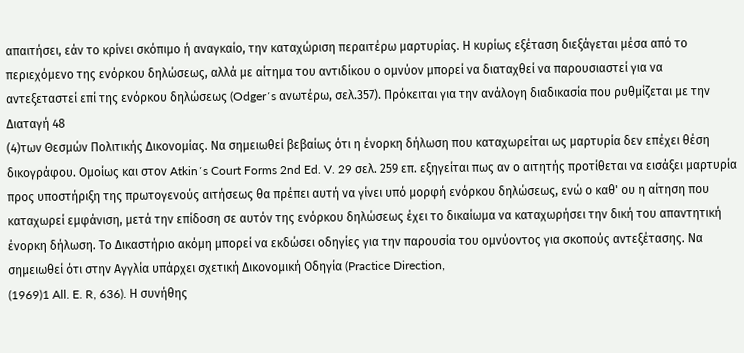απαιτήσει, εάν το κρίνει σκόπιμο ή αναγκαίο, την καταχώριση περαιτέρω μαρτυρίας. Η κυρίως εξέταση διεξάγεται μέσα από το περιεχόμενο της ενόρκου δηλώσεως, αλλά με αίτημα του αντιδίκου ο ομνύον μπορεί να διαταχθεί να παρουσιαστεί για να αντεξεταστεί επί της ενόρκου δηλώσεως (Odger΄s ανωτέρω, σελ.357). Πρόκειται για την ανάλογη διαδικασία που ρυθμίζεται με την Διαταγή 48
(4)των Θεσμών Πολιτικής Δικονομίας. Να σημειωθεί βεβαίως ότι η ένορκη δήλωση που καταχωρείται ως μαρτυρία δεν επέχει θέση δικογράφου. Ομοίως και στον Atkin΄s Court Forms 2nd Ed. V. 29 σελ. 259 επ. εξηγείται πως αν ο αιτητής προτίθεται να εισάξει μαρτυρία προς υποστήριξη της πρωτογενούς αιτήσεως θα πρέπει αυτή να γίνει υπό μορφή ενόρκου δηλώσεως, ενώ ο καθ' ου η αίτηση που καταχωρεί εμφάνιση, μετά την επίδοση σε αυτόν της ενόρκου δηλώσεως έχει το δικαίωμα να καταχωρήσει την δική του απαντητική ένορκη δήλωση. Το Δικαστήριο ακόμη μπορεί να εκδώσει οδηγίες για την παρουσία του ομνύοντος για σκοπούς αντεξέτασης. Να σημειωθεί ότι στην Αγγλία υπάρχει σχετική Δικονομική Οδηγία (Practice Direction,
(1969)1 All. E. R, 636). Η συνήθης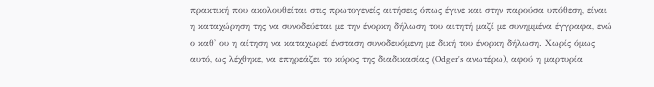πρακτική που ακολουθείται στις πρωτογενείς αιτήσεις όπως έγινε και στην παρούσα υπόθεση, είναι η καταχώρηση της να συνοδεύεται με την ένορκη δήλωση του αιτητή μαζί με συνημμένα έγγραφα, ενώ ο καθ' ου η αίτηση να καταχωρεί ένσταση συνοδευόμενη με δική του ένορκη δήλωση. Χωρίς όμως αυτό, ως λέχθηκε, να επηρεάζει το κύρος της διαδικασίας (Odger's ανωτέρω), αφού η μαρτυρία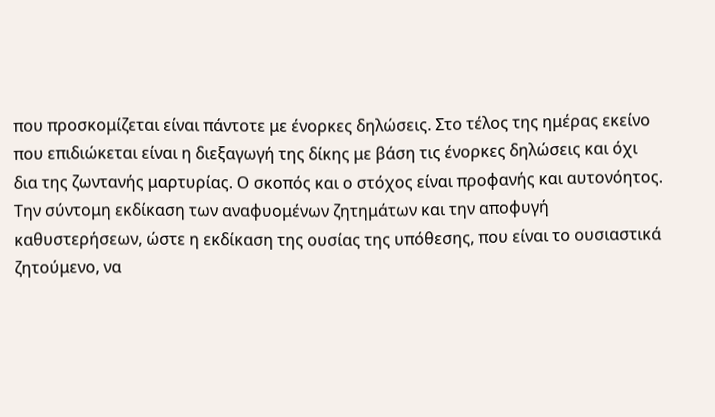που προσκομίζεται είναι πάντοτε με ένορκες δηλώσεις. Στο τέλος της ημέρας εκείνο που επιδιώκεται είναι η διεξαγωγή της δίκης με βάση τις ένορκες δηλώσεις και όχι δια της ζωντανής μαρτυρίας. Ο σκοπός και ο στόχος είναι προφανής και αυτονόητος. Την σύντομη εκδίκαση των αναφυομένων ζητημάτων και την αποφυγή καθυστερήσεων, ώστε η εκδίκαση της ουσίας της υπόθεσης, που είναι το ουσιαστικά ζητούμενο, να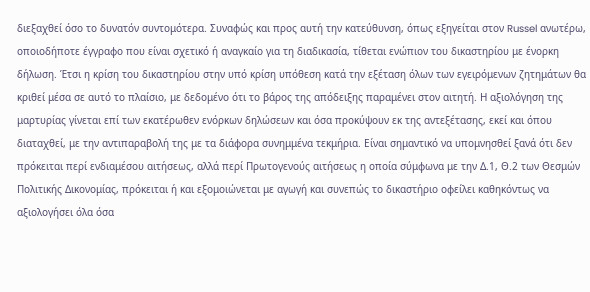διεξαχθεί όσο το δυνατόν συντομότερα. Συναφώς και προς αυτή την κατεύθυνση, όπως εξηγείται στον Russel ανωτέρω, οποιοδήποτε έγγραφο που είναι σχετικό ή αναγκαίο για τη διαδικασία, τίθεται ενώπιον του δικαστηρίου με ένορκη δήλωση. Έτσι η κρίση του δικαστηρίου στην υπό κρίση υπόθεση κατά την εξέταση όλων των εγειρόμενων ζητημάτων θα κριθεί μέσα σε αυτό το πλαίσιο, με δεδομένο ότι το βάρος της απόδειξης παραμένει στον αιτητή. Η αξιολόγηση της μαρτυρίας γίνεται επί των εκατέρωθεν ενόρκων δηλώσεων και όσα προκύψουν εκ της αντεξέτασης, εκεί και όπου διαταχθεί, με την αντιπαραβολή της με τα διάφορα συνημμένα τεκμήρια. Είναι σημαντικό να υπομνησθεί ξανά ότι δεν πρόκειται περί ενδιαμέσου αιτήσεως, αλλά περί Πρωτογενούς αιτήσεως η οποία σύμφωνα με την Δ.1, Θ.2 των Θεσμών Πολιτικής Δικονομίας, πρόκειται ή και εξομοιώνεται με αγωγή και συνεπώς το δικαστήριο οφείλει καθηκόντως να αξιολογήσει όλα όσα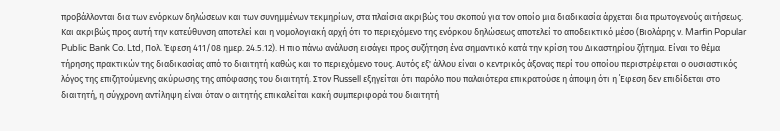προβάλλονται δια των ενόρκων δηλώσεων και των συνημμένων τεκμηρίων, στα πλαίσια ακριβώς του σκοπού για τον οποίο μια διαδικασία άρχεται δια πρωτογενούς αιτήσεως. Και ακριβώς προς αυτή την κατεύθυνση αποτελεί και η νομολογιακή αρχή ότι το περιεχόμενο της ενόρκου δηλώσεως αποτελεί το αποδεικτικό μέσο (Βιολάρης ν. Marfin Popular Public Bank Co. Ltd, Πολ. Έφεση 411/08 ημερ. 24.5.12). Η πιο πάνω ανάλυση εισάγει προς συζήτηση ένα σημαντικό κατά την κρίση του Δικαστηρίου ζήτημα. Είναι το θέμα τήρησης πρακτικών της διαδικασίας από το διαιτητή καθώς και το περιεχόμενο τους. Αυτός εξ' άλλου είναι ο κεντρικός άξονας περί του οποίου περιστρέφεται ο ουσιαστικός λόγος της επιζητούμενης ακύρωσης της απόφασης του διαιτητή. Στον Russell εξηγείται ότι παρόλο που παλαιότερα επικρατούσε η άποψη ότι η ΄Εφεση δεν επιδίδεται στο διαιτητή, η σύγχρονη αντίληψη είναι όταν ο αιτητής επικαλείται κακή συμπεριφορά του διαιτητή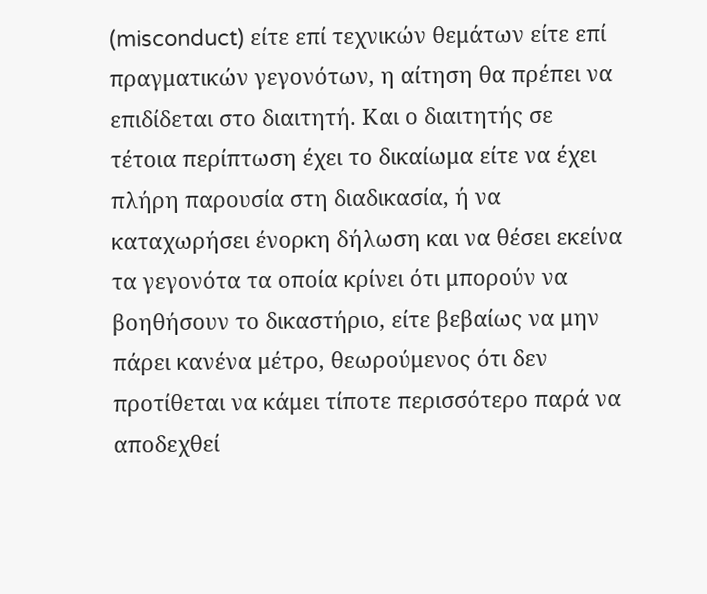(misconduct) είτε επί τεχνικών θεμάτων είτε επί πραγματικών γεγονότων, η αίτηση θα πρέπει να επιδίδεται στο διαιτητή. Και ο διαιτητής σε τέτοια περίπτωση έχει το δικαίωμα είτε να έχει πλήρη παρουσία στη διαδικασία, ή να καταχωρήσει ένορκη δήλωση και να θέσει εκείνα τα γεγονότα τα οποία κρίνει ότι μπορούν να βοηθήσουν το δικαστήριο, είτε βεβαίως να μην πάρει κανένα μέτρο, θεωρούμενος ότι δεν προτίθεται να κάμει τίποτε περισσότερο παρά να αποδεχθεί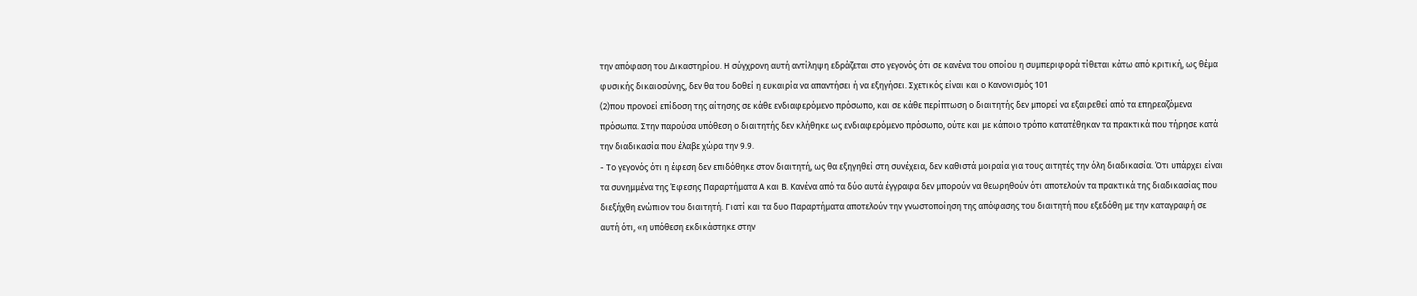την απόφαση του Δικαστηρίου. Η σύγχρονη αυτή αντίληψη εδράζεται στο γεγονός ότι σε κανένα του οποίου η συμπεριφορά τίθεται κάτω από κριτική, ως θέμα φυσικής δικαιοσύνης, δεν θα του δοθεί η ευκαιρία να απαντήσει ή να εξηγήσει. Σχετικός είναι και ο Κανονισμός 101
(2)που προνοεί επίδοση της αίτησης σε κάθε ενδιαφερόμενο πρόσωπο, και σε κάθε περίπτωση ο διαιτητής δεν μπορεί να εξαιρεθεί από τα επηρεαζόμενα πρόσωπα. Στην παρούσα υπόθεση ο διαιτητής δεν κλήθηκε ως ενδιαφερόμενο πρόσωπο, ούτε και με κάποιο τρόπο κατατέθηκαν τα πρακτικά που τήρησε κατά την διαδικασία που έλαβε χώρα την 9.9.
- Το γεγονός ότι η έφεση δεν επιδόθηκε στον διαιτητή, ως θα εξηγηθεί στη συνέχεια, δεν καθιστά μοιραία για τους αιτητές την όλη διαδικασία. Ότι υπάρχει είναι τα συνημμένα της Έφεσης Παραρτήματα Α και Β. Κανένα από τα δύο αυτά έγγραφα δεν μπορούν να θεωρηθούν ότι αποτελούν τα πρακτικά της διαδικασίας που διεξήχθη ενώπιον του διαιτητή. Γιατί και τα δυο Παραρτήματα αποτελούν την γνωστοποίηση της απόφασης του διαιτητή που εξεδόθη με την καταγραφή σε αυτή ότι, «η υπόθεση εκδικάστηκε στην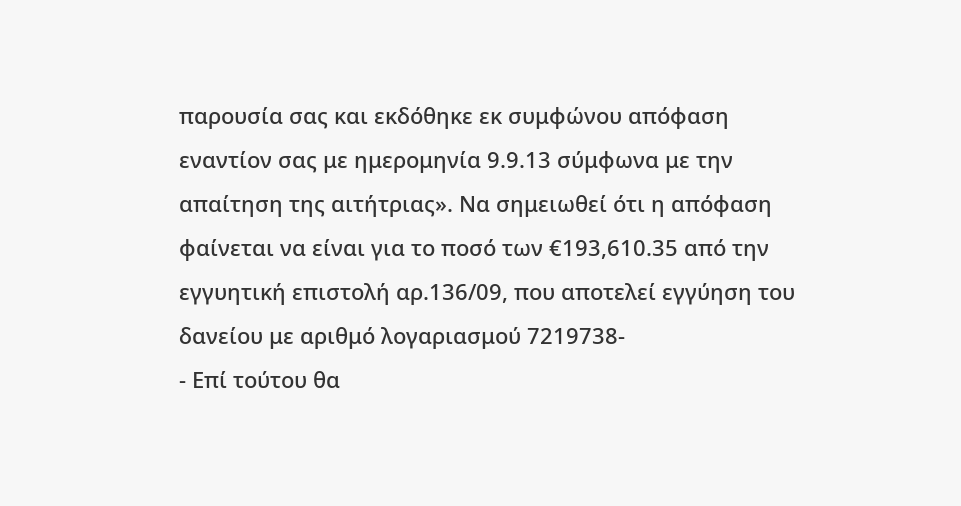παρουσία σας και εκδόθηκε εκ συμφώνου απόφαση εναντίον σας με ημερομηνία 9.9.13 σύμφωνα με την απαίτηση της αιτήτριας». Να σημειωθεί ότι η απόφαση φαίνεται να είναι για το ποσό των €193,610.35 από την εγγυητική επιστολή αρ.136/09, που αποτελεί εγγύηση του δανείου με αριθμό λογαριασμού 7219738-
- Επί τούτου θα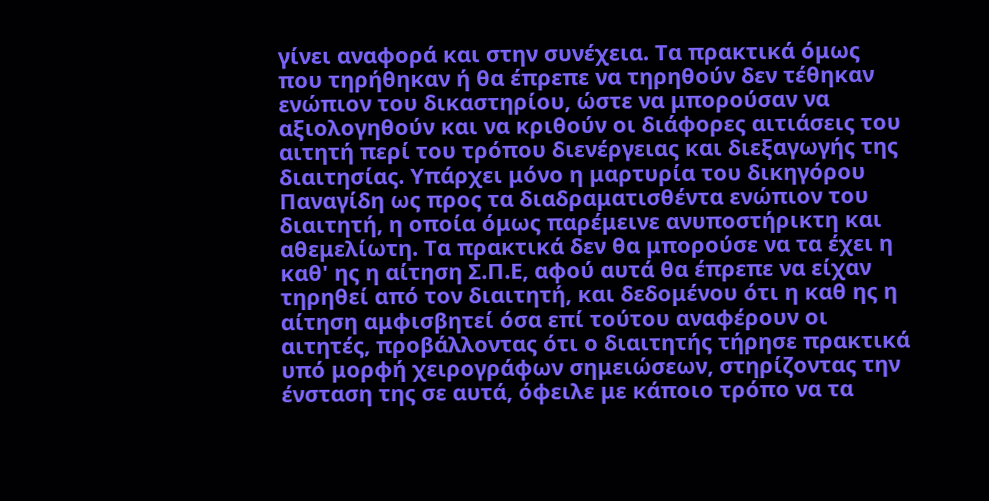γίνει αναφορά και στην συνέχεια. Τα πρακτικά όμως που τηρήθηκαν ή θα έπρεπε να τηρηθούν δεν τέθηκαν ενώπιον του δικαστηρίου, ώστε να μπορούσαν να αξιολογηθούν και να κριθούν οι διάφορες αιτιάσεις του αιτητή περί του τρόπου διενέργειας και διεξαγωγής της διαιτησίας. Υπάρχει μόνο η μαρτυρία του δικηγόρου Παναγίδη ως προς τα διαδραματισθέντα ενώπιον του διαιτητή, η οποία όμως παρέμεινε ανυποστήρικτη και αθεμελίωτη. Τα πρακτικά δεν θα μπορούσε να τα έχει η καθ' ης η αίτηση Σ.Π.Ε, αφού αυτά θα έπρεπε να είχαν τηρηθεί από τον διαιτητή, και δεδομένου ότι η καθ ης η αίτηση αμφισβητεί όσα επί τούτου αναφέρουν οι αιτητές, προβάλλοντας ότι ο διαιτητής τήρησε πρακτικά υπό μορφή χειρογράφων σημειώσεων, στηρίζοντας την ένσταση της σε αυτά, όφειλε με κάποιο τρόπο να τα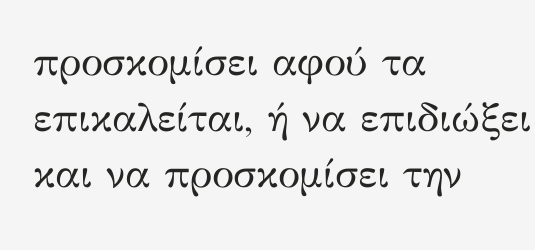προσκομίσει αφού τα επικαλείται, ή να επιδιώξει και να προσκομίσει την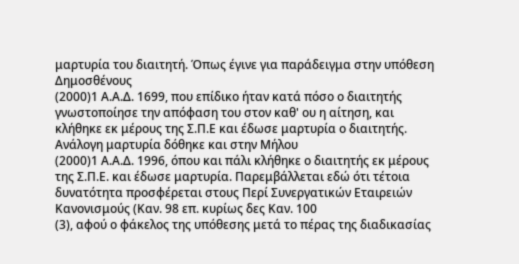μαρτυρία του διαιτητή. Όπως έγινε για παράδειγμα στην υπόθεση Δημοσθένους
(2000)1 Α.Α.Δ. 1699, που επίδικο ήταν κατά πόσο ο διαιτητής γνωστοποίησε την απόφαση του στον καθ' ου η αίτηση, και κλήθηκε εκ μέρους της Σ.Π.Ε και έδωσε μαρτυρία ο διαιτητής. Ανάλογη μαρτυρία δόθηκε και στην Μήλου
(2000)1 Α.Α.Δ. 1996, όπου και πάλι κλήθηκε ο διαιτητής εκ μέρους της Σ.Π.Ε. και έδωσε μαρτυρία. Παρεμβάλλεται εδώ ότι τέτοια δυνατότητα προσφέρεται στους Περί Συνεργατικών Εταιρειών Κανονισμούς (Καν. 98 επ. κυρίως δες Καν. 100
(3), αφού ο φάκελος της υπόθεσης μετά το πέρας της διαδικασίας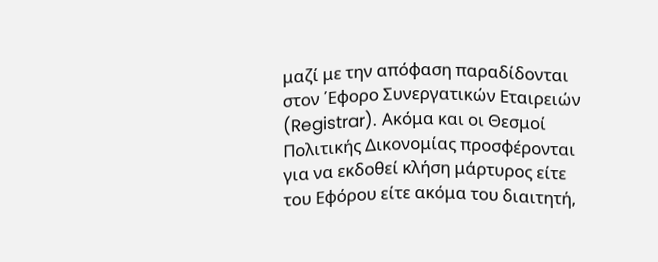μαζί με την απόφαση παραδίδονται στον ΄Εφορο Συνεργατικών Εταιρειών (Registrar). Ακόμα και οι Θεσμοί Πολιτικής Δικονομίας προσφέρονται για να εκδοθεί κλήση μάρτυρος είτε του Εφόρου είτε ακόμα του διαιτητή,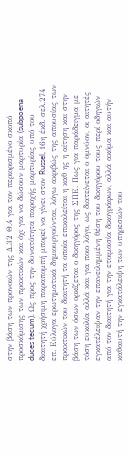στην βάση των προνοιών της Δ.32 Θ.4 για τον περιορισμένο σκοπό προσκόμισης των πρακτικών και όχι για να δώσουν μαρτυρία (subpoena duces tecum). Ως προς την δυνατότητα παροχής μαρτυρίας υπό του διαιτητή χρήσιμη παραπομπή μπορεί να γίνει στον Russel, 16η έκδ. σελ.274 επ. Εύλογα ερωτηματικά δημιουργούνται, λόγω ακριβώς της απουσίας των πρακτικών του διαιτητή τα οποία επικαλείται η καθ ης η αίτηση και στην βάση των όσων ορκίζεται ο δικηγόρος της ΣΠΕ. Πως για παράδειγμα με τόση ευκολία αλλά και για ποιο λόγο, ως διατείνεται ο ομνύον, οι αιτητές εγκατέλειψαν την επανειλημμένη θέση του δικηγόρου τους περί οδηγιών από τον διαιτητή για την ετοιμασία δικογράφων, αλλά ακόμα και αυτήν καθαυτή την εγκατάλειψη των υπηρεσιών του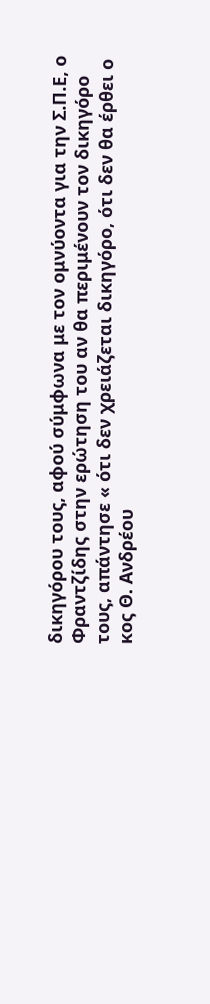δικηγόρου τους, αφού σύμφωνα με τον ομνύοντα για την Σ.Π.Ε, ο Φραντζίδης στην ερώτηση του αν θα περιμένουν τον δικηγόρο τους, απάντησε « ότι δεν χρειάζεται δικηγόρο, ότι δεν θα έρθει ο κος Θ. Ανδρέου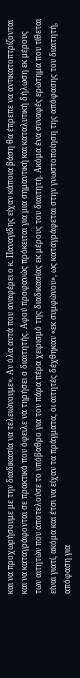και να προχωρήσουμε με την διαδικασία να τελειώνουμε». Αν όλα αυτά που αναφέρει ο κ. Παναγίδης είχαν κάποια βάση θα έπρεπε να αντικατοπτρίζονται και να καταγράφονται σε πρακτικό που όφειλε να τηρήσει ο διαιτητής. Αφού προφανώς πρόκειται για μια σημαντική και καταλυτική δήλωση εκ μέρους των αιτητών που αποτελούσε το υπόβαθρο για τον πάρα πέρα χειρισμό της διαδικασίας εκ μέρους του διαιτητή. Ακόμα ένα συναφές ερώτημα που τίθεται είναι γιατί, ακόμα και έτσι να είχαν τα πράγματα, οι αιτητές δέχθηκαν «εκ συμφώνου», ως καταγράφεται στην γνωστοποίηση της απόφασης του διαιτητή, απόφαση για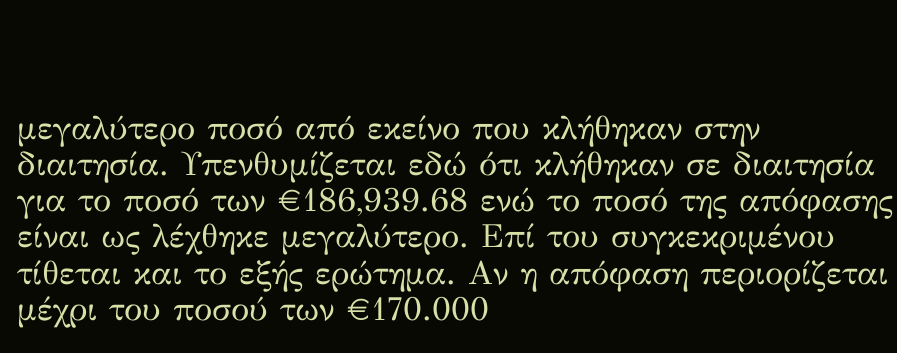μεγαλύτερο ποσό από εκείνο που κλήθηκαν στην διαιτησία. Υπενθυμίζεται εδώ ότι κλήθηκαν σε διαιτησία για το ποσό των €186,939.68 ενώ το ποσό της απόφασης είναι ως λέχθηκε μεγαλύτερο. Επί του συγκεκριμένου τίθεται και το εξής ερώτημα. Αν η απόφαση περιορίζεται μέχρι του ποσού των €170.000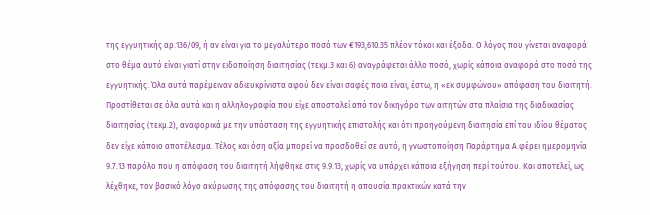της εγγυητικής αρ.136/09, ή αν είναι για το μεγαλύτερο ποσό των €193,610.35 πλέον τόκοι και έξοδα. Ο λόγος που γίνεται αναφορά στο θέμα αυτό είναι γιατί στην ειδοποίηση διαιτησίας (τεκμ.3 και 6) αναγράφεται άλλο ποσό, χωρίς κάποια αναφορά στο ποσό της εγγυητικής. Όλα αυτά παρέμειναν αδιευκρίνιστα αφού δεν είναι σαφές ποια είναι, έστω, η «εκ συμφώνου» απόφαση του διαιτητή. Προστίθεται σε όλα αυτά και η αλληλογραφία που είχε αποσταλεί από τον δικηγόρο των αιτητών στα πλαίσια της διαδικασίας διαιτησίας (τεκμ.2), αναφορικά με την υπόσταση της εγγυητικής επιστολής και ότι προηγούμενη διαιτησία επί του ιδίου θέματος δεν είχε κάποιο αποτέλεσμα. Τέλος και όση αξία μπορεί να προσδοθεί σε αυτό, η γνωστοποίηση Παράρτημα Α φέρει ημερομηνία 9.7.13 παρόλο που η απόφαση του διαιτητή λήφθηκε στις 9.9.13, χωρίς να υπάρχει κάποια εξήγηση περί τούτου. Και αποτελεί, ως λέχθηκε, τον βασικό λόγο ακύρωσης της απόφασης του διαιτητή η απουσία πρακτικών κατά την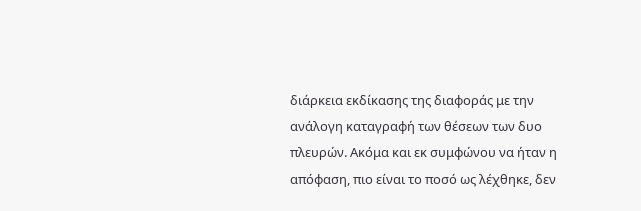διάρκεια εκδίκασης της διαφοράς με την ανάλογη καταγραφή των θέσεων των δυο πλευρών. Ακόμα και εκ συμφώνου να ήταν η απόφαση, πιο είναι το ποσό ως λέχθηκε, δεν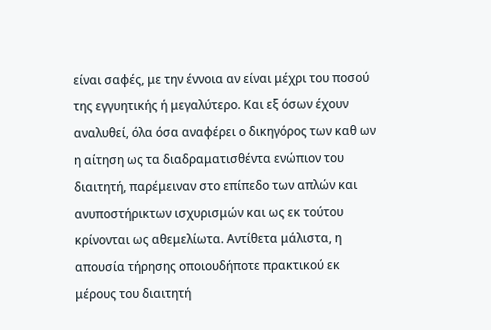είναι σαφές, με την έννοια αν είναι μέχρι του ποσού της εγγυητικής ή μεγαλύτερο. Και εξ όσων έχουν αναλυθεί, όλα όσα αναφέρει ο δικηγόρος των καθ ων η αίτηση ως τα διαδραματισθέντα ενώπιον του διαιτητή, παρέμειναν στο επίπεδο των απλών και ανυποστήρικτων ισχυρισμών και ως εκ τούτου κρίνονται ως αθεμελίωτα. Αντίθετα μάλιστα, η απουσία τήρησης οποιουδήποτε πρακτικού εκ μέρους του διαιτητή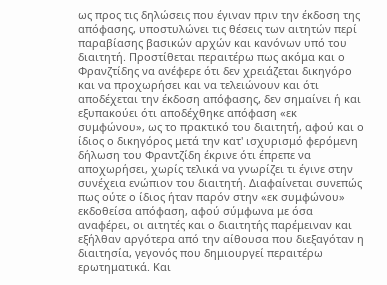ως προς τις δηλώσεις που έγιναν πριν την έκδοση της απόφασης, υποστυλώνει τις θέσεις των αιτητών περί παραβίασης βασικών αρχών και κανόνων υπό του διαιτητή. Προστίθεται περαιτέρω πως ακόμα και ο Φρανζτίδης να ανέφερε ότι δεν χρειάζεται δικηγόρο και να προχωρήσει και να τελειώνουν και ότι αποδέχεται την έκδοση απόφασης, δεν σημαίνει ή και εξυπακούει ότι αποδέχθηκε απόφαση «εκ συμφώνου», ως το πρακτικό του διαιτητή, αφού και ο ίδιος ο δικηγόρος μετά την κατ' ισχυρισμό φερόμενη δήλωση του Φραντζίδη έκρινε ότι έπρεπε να αποχωρήσει, χωρίς τελικά να γνωρίζει τι έγινε στην συνέχεια ενώπιον του διαιτητή. Διαφαίνεται συνεπώς πως ούτε ο ίδιος ήταν παρόν στην «εκ συμφώνου» εκδοθείσα απόφαση, αφού σύμφωνα με όσα αναφέρει, οι αιτητές και ο διαιτητής παρέμειναν και εξήλθαν αργότερα από την αίθουσα που διεξαγόταν η διαιτησία, γεγονός που δημιουργεί περαιτέρω ερωτηματικά. Και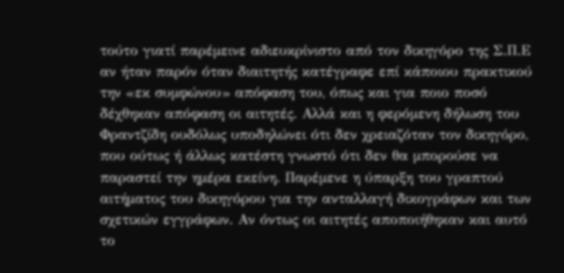τούτο γιατί παρέμεινε αδιευκρίνιστο από τον δικηγόρο της Σ.Π.Ε αν ήταν παρόν όταν διαιτητής κατέγραφε επί κάποιου πρακτικού την «εκ συμφώνου» απόφαση του, όπως και για ποιο ποσό δέχθηκαν απόφαση οι αιτητές. Αλλά και η φερόμενη δήλωση του Φραντζίδη ουδόλως υποδηλώνει ότι δεν χρειαζόταν τον δικηγόρο, που ούτως ή άλλως κατέστη γνωστό ότι δεν θα μπορούσε να παραστεί την ημέρα εκείνη. Παρέμενε η ύπαρξη του γραπτού αιτήματος του δικηγόρου για την ανταλλαγή δικογράφων και των σχετικών εγγράφων. Αν όντως οι αιτητές αποποιήθηκαν και αυτό το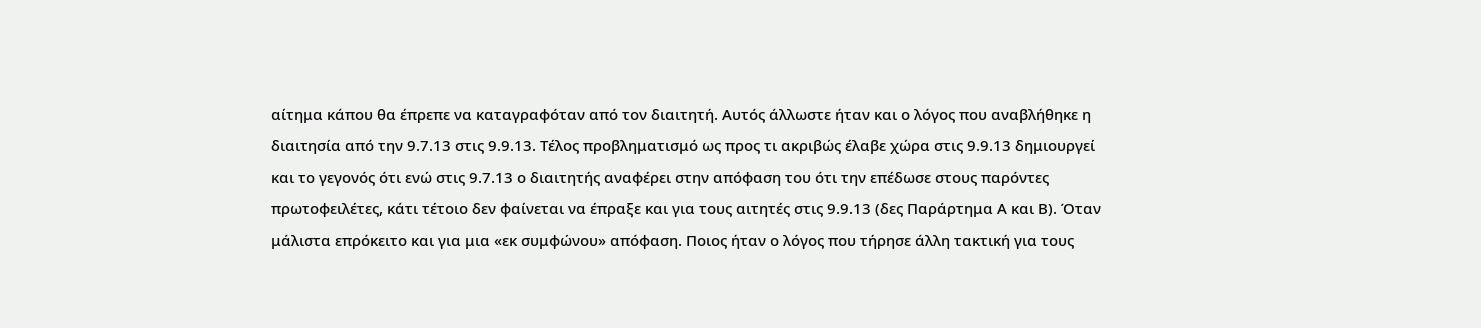αίτημα κάπου θα έπρεπε να καταγραφόταν από τον διαιτητή. Αυτός άλλωστε ήταν και ο λόγος που αναβλήθηκε η διαιτησία από την 9.7.13 στις 9.9.13. Τέλος προβληματισμό ως προς τι ακριβώς έλαβε χώρα στις 9.9.13 δημιουργεί και το γεγονός ότι ενώ στις 9.7.13 ο διαιτητής αναφέρει στην απόφαση του ότι την επέδωσε στους παρόντες πρωτοφειλέτες, κάτι τέτοιο δεν φαίνεται να έπραξε και για τους αιτητές στις 9.9.13 (δες Παράρτημα Α και Β). Όταν μάλιστα επρόκειτο και για μια «εκ συμφώνου» απόφαση. Ποιος ήταν ο λόγος που τήρησε άλλη τακτική για τους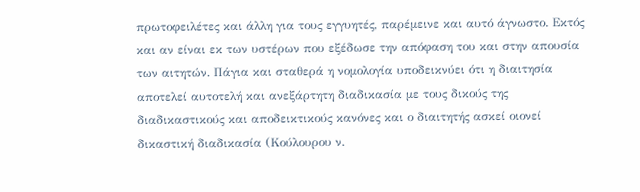πρωτοφειλέτες και άλλη για τους εγγυητές, παρέμεινε και αυτό άγνωστο. Εκτός και αν είναι εκ των υστέρων που εξέδωσε την απόφαση του και στην απουσία των αιτητών. Πάγια και σταθερά η νομολογία υποδεικνύει ότι η διαιτησία αποτελεί αυτοτελή και ανεξάρτητη διαδικασία με τους δικούς της διαδικαστικούς και αποδεικτικούς κανόνες και ο διαιτητής ασκεί οιονεί δικαστική διαδικασία (Κούλουρου ν.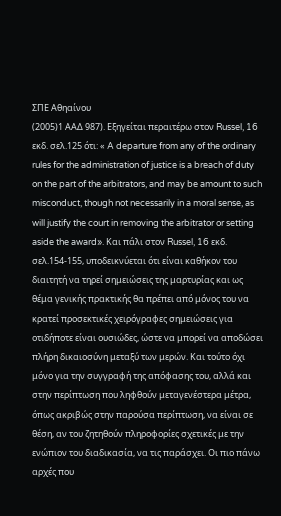ΣΠΕ Αθηαίνου
(2005)1 ΑΑΔ 987). Εξηγείται περαιτέρω στον Russel, 16 εκδ. σελ.125 ότι: « A departure from any of the ordinary rules for the administration of justice is a breach of duty on the part of the arbitrators, and may be amount to such misconduct, though not necessarily in a moral sense, as will justify the court in removing the arbitrator or setting aside the award». Και πάλι στον Russel, 16 εκδ. σελ.154-155, υποδεικνύεται ότι είναι καθήκον του διαιτητή να τηρεί σημειώσεις της μαρτυρίας και ως θέμα γενικής πρακτικής θα πρέπει από μόνος του να κρατεί προσεκτικές χειρόγραφες σημειώσεις για οτιδήποτε είναι ουσιώδες, ώστε να μπορεί να αποδώσει πλήρη δικαιοσύνη μεταξύ των μερών. Και τούτο όχι μόνο για την συγγραφή της απόφασης του, αλλά και στην περίπτωση που ληφθούν μεταγενέστερα μέτρα, όπως ακριβώς στην παρούσα περίπτωση, να είναι σε θέση, αν του ζητηθούν πληροφορίες σχετικές με την ενώπιον του διαδικασία, να τις παράσχει. Οι πιο πάνω αρχές που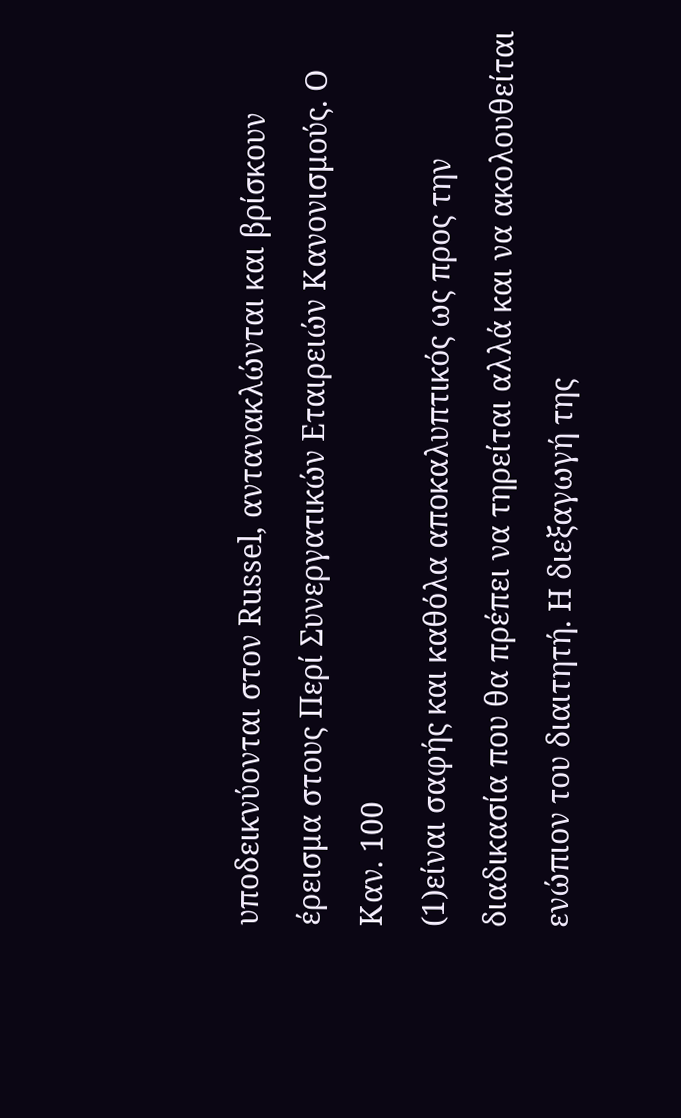υποδεικνύονται στον Russel, αντανακλώνται και βρίσκουν έρεισμα στους Περί Συνεργατικών Εταιρειών Κανονισμούς. Ο Καν. 100
(1)είναι σαφής και καθόλα αποκαλυπτικός ως προς την διαδικασία που θα πρέπει να τηρείται αλλά και να ακολουθείται ενώπιον του διαιτητή. Η διεξαγωγή της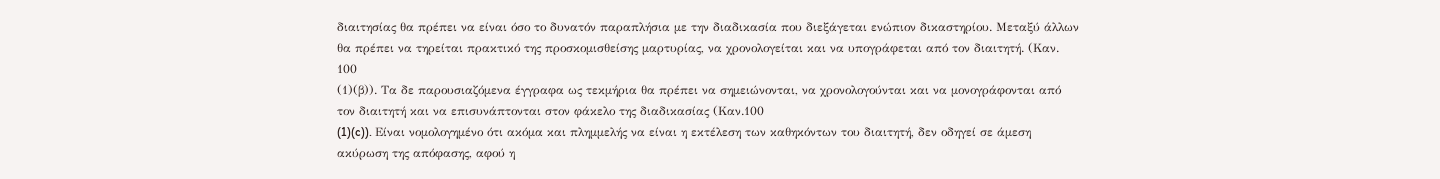διαιτησίας θα πρέπει να είναι όσο το δυνατόν παραπλήσια με την διαδικασία που διεξάγεται ενώπιον δικαστηρίου. Μεταξύ άλλων θα πρέπει να τηρείται πρακτικό της προσκομισθείσης μαρτυρίας, να χρονολογείται και να υπογράφεται από τον διαιτητή. (Καν. 100
(1)(β)). Τα δε παρουσιαζόμενα έγγραφα ως τεκμήρια θα πρέπει να σημειώνονται, να χρονολογούνται και να μονογράφονται από τον διαιτητή και να επισυνάπτονται στον φάκελο της διαδικασίας (Καν.100
(1)(c)). Είναι νομολογημένο ότι ακόμα και πλημμελής να είναι η εκτέλεση των καθηκόντων του διαιτητή, δεν οδηγεί σε άμεση ακύρωση της απόφασης, αφού η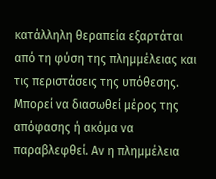κατάλληλη θεραπεία εξαρτάται από τη φύση της πλημμέλειας και τις περιστάσεις της υπόθεσης. Μπορεί να διασωθεί μέρος της απόφασης ή ακόμα να παραβλεφθεί. Αν η πλημμέλεια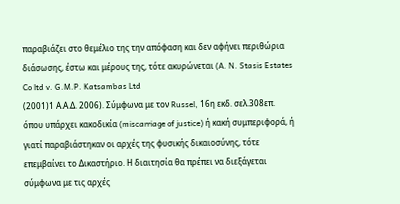παραβιάζει στο θεμέλιο της την απόφαση και δεν αφήνει περιθώρια διάσωσης, έστω και μέρους της, τότε ακυρώνεται (A. N. Stasis Estates Co ltd v. G.M.P. Katsambas Ltd
(2001)1 Α.Α.Δ. 2006). Σύμφωνα με τον Russel, 16η εκδ. σελ.308επ. όπου υπάρχει κακοδικία (miscarriage of justice) ή κακή συμπεριφορά, ή γιατί παραβιάστηκαν οι αρχές της φυσικής δικαιοσύνης, τότε επεμβαίνει το Δικαστήριο. Η διαιτησία θα πρέπει να διεξάγεται σύμφωνα με τις αρχές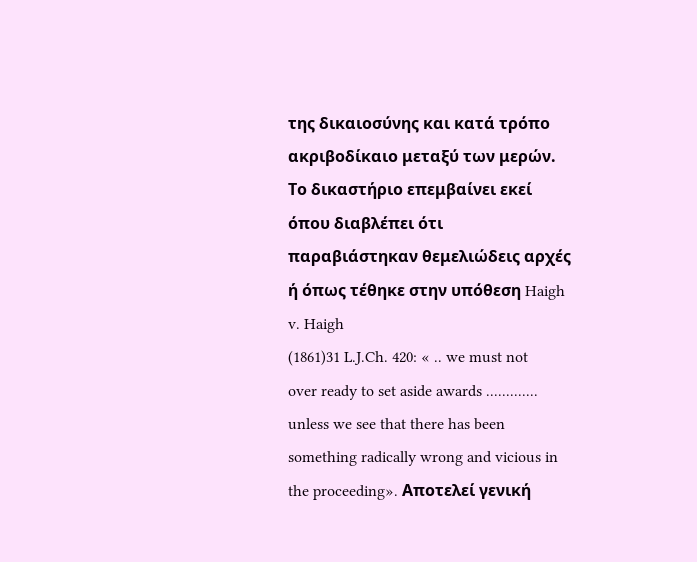της δικαιοσύνης και κατά τρόπο ακριβοδίκαιο μεταξύ των μερών. Το δικαστήριο επεμβαίνει εκεί όπου διαβλέπει ότι παραβιάστηκαν θεμελιώδεις αρχές ή όπως τέθηκε στην υπόθεση Haigh v. Haigh
(1861)31 L.J.Ch. 420: « .. we must not over ready to set aside awards ............. unless we see that there has been something radically wrong and vicious in the proceeding». Αποτελεί γενική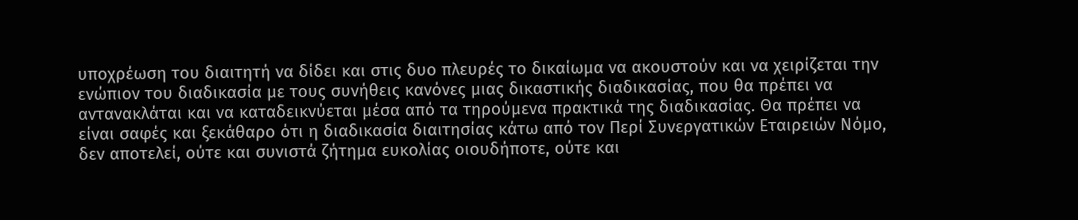υποχρέωση του διαιτητή να δίδει και στις δυο πλευρές το δικαίωμα να ακουστούν και να χειρίζεται την ενώπιον του διαδικασία με τους συνήθεις κανόνες μιας δικαστικής διαδικασίας, που θα πρέπει να αντανακλάται και να καταδεικνύεται μέσα από τα τηρούμενα πρακτικά της διαδικασίας. Θα πρέπει να είναι σαφές και ξεκάθαρο ότι η διαδικασία διαιτησίας κάτω από τον Περί Συνεργατικών Εταιρειών Νόμο, δεν αποτελεί, ούτε και συνιστά ζήτημα ευκολίας οιουδήποτε, ούτε και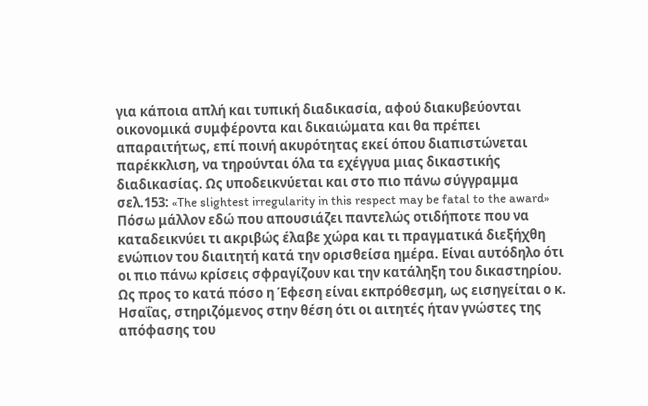για κάποια απλή και τυπική διαδικασία, αφού διακυβεύονται οικονομικά συμφέροντα και δικαιώματα και θα πρέπει απαραιτήτως, επί ποινή ακυρότητας εκεί όπου διαπιστώνεται παρέκκλιση, να τηρούνται όλα τα εχέγγυα μιας δικαστικής διαδικασίας. Ως υποδεικνύεται και στο πιο πάνω σύγγραμμα σελ.153: «The slightest irregularity in this respect may be fatal to the award» Πόσω μάλλον εδώ που απουσιάζει παντελώς οτιδήποτε που να καταδεικνύει τι ακριβώς έλαβε χώρα και τι πραγματικά διεξήχθη ενώπιον του διαιτητή κατά την ορισθείσα ημέρα. Είναι αυτόδηλο ότι οι πιο πάνω κρίσεις σφραγίζουν και την κατάληξη του δικαστηρίου. Ως προς το κατά πόσο η Έφεση είναι εκπρόθεσμη, ως εισηγείται ο κ. Ησαΐας, στηριζόμενος στην θέση ότι οι αιτητές ήταν γνώστες της απόφασης του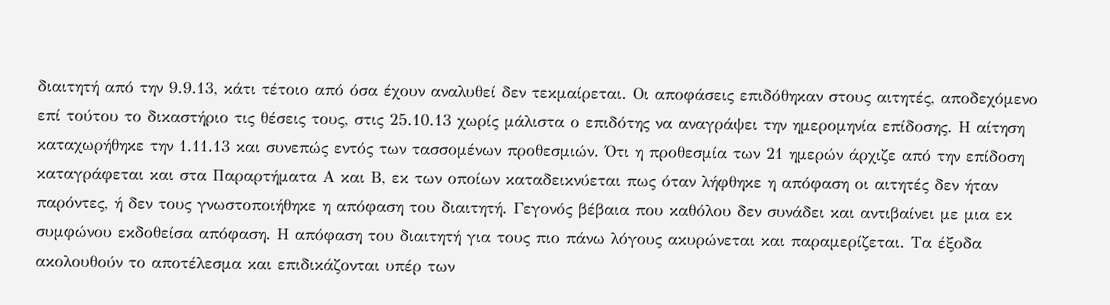διαιτητή από την 9.9.13, κάτι τέτοιο από όσα έχουν αναλυθεί δεν τεκμαίρεται. Οι αποφάσεις επιδόθηκαν στους αιτητές, αποδεχόμενο επί τούτου το δικαστήριο τις θέσεις τους, στις 25.10.13 χωρίς μάλιστα ο επιδότης να αναγράψει την ημερομηνία επίδοσης. Η αίτηση καταχωρήθηκε την 1.11.13 και συνεπώς εντός των τασσομένων προθεσμιών. Ότι η προθεσμία των 21 ημερών άρχιζε από την επίδοση καταγράφεται και στα Παραρτήματα Α και Β, εκ των οποίων καταδεικνύεται πως όταν λήφθηκε η απόφαση οι αιτητές δεν ήταν παρόντες, ή δεν τους γνωστοποιήθηκε η απόφαση του διαιτητή. Γεγονός βέβαια που καθόλου δεν συνάδει και αντιβαίνει με μια εκ συμφώνου εκδοθείσα απόφαση. Η απόφαση του διαιτητή για τους πιο πάνω λόγους ακυρώνεται και παραμερίζεται. Τα έξοδα ακολουθούν το αποτέλεσμα και επιδικάζονται υπέρ των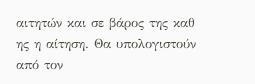αιτητών και σε βάρος της καθ ης η αίτηση. Θα υπολογιστούν από τον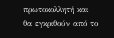πρωτοκολλητή και θα εγκριθούν από το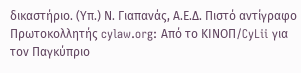δικαστήριο. (Υπ.) Ν. Γιαπανάς, Α.Ε.Δ. Πιστό αντίγραφο Πρωτοκολλητής cylaw.org: Από το ΚΙΝOΠ/CyLii για τον Παγκύπριο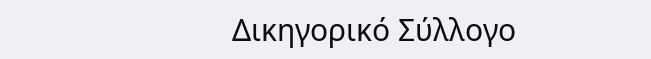Δικηγορικό Σύλλογο